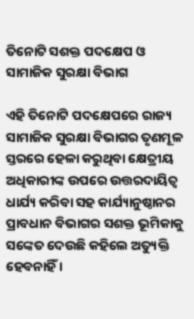ତିନୋଟି ସଶକ୍ତ ପଦକ୍ଷେପ ଓ ସାମାଜିକ ସୁରକ୍ଷା ବିଭାଗ

ଏହି ତିନୋଟି ପଦକ୍ଷେପରେ ରାଜ୍ୟ ସାମାଜିକ ସୁରକ୍ଷା ବିଭାଗର ତୃଣମୂଳ ସ୍ତରରେ ହେଳା କରୁଥିବା କ୍ଷେତ୍ରୀୟ ଅଧିକାରୀଙ୍କ ଉପରେ ଉତ୍ତରଦାୟିତ୍ୱ ଧାର୍ଯ୍ୟ କରିବା ସହ କାର୍ଯ୍ୟାନୁଷ୍ଠାନର ପ୍ରାବଧାନ ବିଭାଗର ସଶକ୍ତ ଭୂମିକାକୁ ସଙ୍କେତ ଦେଉଛି କହିଲେ ଅତ୍ୟୁକ୍ତି ହେବନାହିଁ ।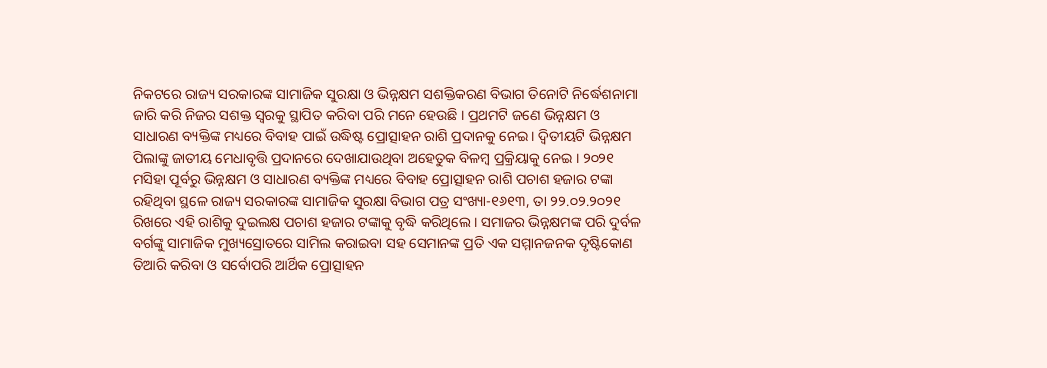ନିକଟରେ ରାଜ୍ୟ ସରକାରଙ୍କ ସାମାଜିକ ସୁରକ୍ଷା ଓ ଭିନ୍ନକ୍ଷମ ସଶକ୍ତିକରଣ ବିଭାଗ ତିନୋଟି ନିର୍ଦ୍ଧେଶନାମା ଜାରି କରି ନିଜର ସଶକ୍ତ ସ୍ୱରକୁ ସ୍ଥାପିତ କରିବା ପରି ମନେ ହେଉଛି । ପ୍ରଥମଟି ଜଣେ ଭିନ୍ନକ୍ଷମ ଓ ସାଧାରଣ ବ୍ୟକ୍ତିଙ୍କ ମଧ୍ୟରେ ବିବାହ ପାଇଁ ଉଦ୍ଧିଷ୍ଟ ପ୍ରୋତ୍ସାହନ ରାଶି ପ୍ରଦାନକୁ ନେଇ । ଦ୍ୱିତୀୟଟି ଭିନ୍ନକ୍ଷମ ପିଲାଙ୍କୁ ଜାତୀୟ ମେଧାବୃତ୍ତି ପ୍ରଦାନରେ ଦେଖାଯାଉଥିବା ଅହେତୁକ ବିଳମ୍ବ ପ୍ରକ୍ରିୟାକୁ ନେଇ । ୨୦୨୧ ମସିହା ପୂର୍ବରୁ ଭିନ୍ନକ୍ଷମ ଓ ସାଧାରଣ ବ୍ୟକ୍ତିଙ୍କ ମଧ୍ୟରେ ବିବାହ ପ୍ରୋତ୍ସାହନ ରାଶି ପଚାଶ ହଜାର ଟଙ୍କା ରହିଥିବା ସ୍ଥଳେ ରାଜ୍ୟ ସରକାରଙ୍କ ସାମାଜିକ ସୁରକ୍ଷା ବିଭାଗ ପତ୍ର ସଂଖ୍ୟା-୧୬୧୩, ତା ୨୨.୦୨.୨୦୨୧ ରିଖରେ ଏହି ରାଶିକୁ ଦୁଇଲକ୍ଷ ପଚାଶ ହଜାର ଟଙ୍କାକୁ ବୃଦ୍ଧି କରିଥିଲେ । ସମାଜର ଭିନ୍ନକ୍ଷମଙ୍କ ପରି ଦୁର୍ବଳ ବର୍ଗଙ୍କୁ ସାମାଜିକ ମୁଖ୍ୟସ୍ରୋତରେ ସାମିଲ କରାଇବା ସହ ସେମାନଙ୍କ ପ୍ରତି ଏକ ସମ୍ମାନଜନକ ଦୃଷ୍ଟିକୋଣ ତିଆରି କରିବା ଓ ସର୍ବୋପରି ଆର୍ଥିକ ପ୍ରୋତ୍ସାହନ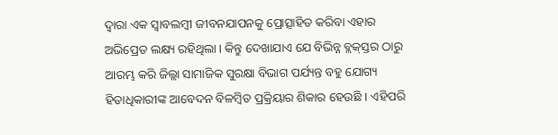ଦ୍ୱାରା ଏକ ସ୍ୱାବଲମ୍ବୀ ଜୀବନଯାପନକୁ ପ୍ରୋତ୍ସାହିତ କରିବା ଏହାର ଅଭିପ୍ରେତ ଲକ୍ଷ୍ୟ ରହିଥିଲା । କିନ୍ତୁ ଦେଖାଯାଏ ଯେ ବିଭିନ୍ନ ବ୍ଲକ୍‌ସ୍ତର ଠାରୁ ଆରମ୍ଭ କରି ଜିଲ୍ଲା ସାମାଜିକ ସୁରକ୍ଷା ବିଭାଗ ପର୍ଯ୍ୟନ୍ତ ବହୁ ଯୋଗ୍ୟ ହିତାଧିକାରୀଙ୍କ ଆବେଦନ ବିଳମ୍ବିତ ପ୍ରକ୍ରିୟାର ଶିକାର ହେଉଛି । ଏହିପରି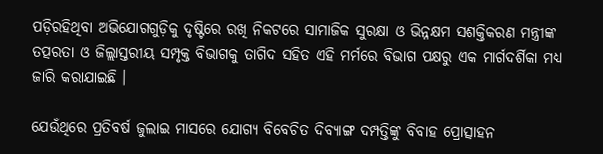ପଡ଼ିରହିଥିବା ଅଭିଯୋଗଗୁଡ଼ିକୁ ଦୃଷ୍ଟିରେ ରଖି ନିକଟରେ ସାମାଜିକ ସୁରକ୍ଷା ଓ ଭିନ୍ନକ୍ଷମ ସଶକ୍ତିକରଣ ମନ୍ତ୍ରୀଙ୍କ ତତ୍ପରତା ଓ ଜିଲ୍ଲାସ୍ତରୀୟ ସମ୍ପୃକ୍ତ ବିଭାଗକୁ ତାଗିଦ ସହିତ ଏହି ମର୍ମରେ ବିଭାଗ ପକ୍ଷରୁ ଏକ ମାର୍ଗଦର୍ଶିକା ମଧ୍ୟ ଜାରି କରାଯାଇଛି ।

ଯେଉଁଥିରେ ପ୍ରତିବର୍ଷ ଜୁଲାଇ ମାସରେ ଯୋଗ୍ୟ ବିବେଚିତ ଦିବ୍ୟାଙ୍ଗ ଦମ୍ପତ୍ତିଙ୍କୁ ବିବାହ ପ୍ରୋତ୍ସାହନ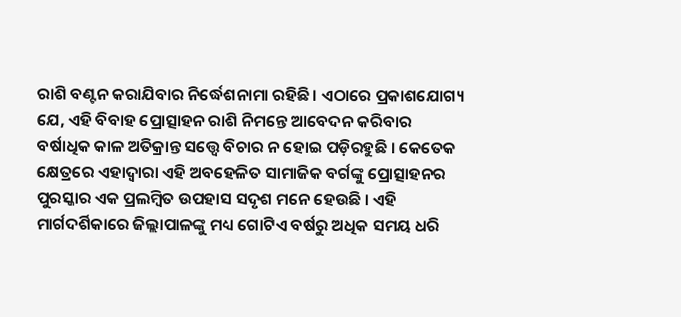ରାଶି ବଣ୍ଟନ କରାଯିବାର ନିର୍ଦ୍ଧେଶନାମା ରହିଛି । ଏଠାରେ ପ୍ରକାଶଯୋଗ୍ୟ ଯେ, ଏହି ବିବାହ ପ୍ରୋତ୍ସାହନ ରାଶି ନିମନ୍ତେ ଆବେଦନ କରିବାର ବର୍ଷାଧିକ କାଳ ଅତିକ୍ରାନ୍ତ ସତ୍ତ୍ୱେ ବିଚାର ନ ହୋଇ ପଡ଼ିରହୁଛି । କେତେକ କ୍ଷେତ୍ରରେ ଏହାଦ୍ୱାରା ଏହି ଅବହେଳିତ ସାମାଜିକ ବର୍ଗଙ୍କୁ ପ୍ରୋତ୍ସାହନର ପୁରସ୍କାର ଏକ ପ୍ରଲମ୍ବିତ ଉପହାସ ସଦୃଶ ମନେ ହେଉଛି । ଏହି ମାର୍ଗଦର୍ଶିକାରେ ଜିଲ୍ଲାପାଳଙ୍କୁ ମଧ୍ୟ ଗୋଟିଏ ବର୍ଷରୁ ଅଧିକ ସମୟ ଧରି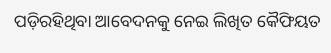ପଡ଼ିରହିଥିବା ଆବେଦନକୁ ନେଇ ଲିଖିତ କୈଫିୟତ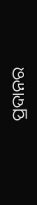ପ୍ରଦାନର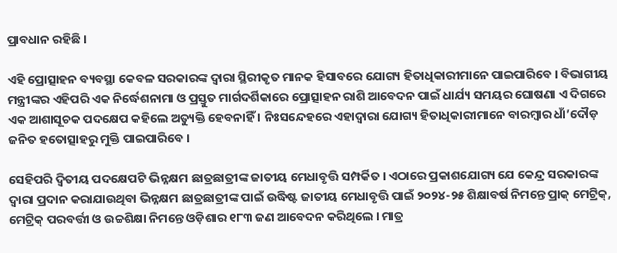ପ୍ରାବଧାନ ରହିଛି ।

ଏହି ପ୍ରୋତ୍ସାହନ ବ୍ୟବସ୍ଥା କେବଳ ସରକାରଙ୍କ ଦ୍ୱାରା ସ୍ଥିରୀକୃତ ମାନକ ହିସାବରେ ଯୋଗ୍ୟ ହିତାଧିକାରୀମାନେ ପାଇପାରିବେ । ବିଭାଗୀୟ ମନ୍ତ୍ରୀଙ୍କର ଏହିପରି ଏକ ନିର୍ଦ୍ଧେଶନାମା ଓ ପ୍ରସ୍ତୁତ ମାର୍ଗଦର୍ଶିକାରେ ପ୍ରୋତ୍ସାହନ ରାଶି ଆବେଦନ ପାଇଁ ଧାର୍ଯ୍ୟ ସମୟର ଘୋଷଣା ଏ ଦିଗରେ ଏକ ଆଶାସୂଚକ ପଦକ୍ଷେପ କହିଲେ ଅତ୍ୟୁକ୍ତି ହେବନାହିଁ । ନିଃସନ୍ଦେହରେ ଏହାଦ୍ୱାରା ଯୋଗ୍ୟ ହିତାଧିକାରୀମାନେ ବାରମ୍ବାର ଧାଁ’ଦୌଡ଼ ଜନିତ ହତୋତ୍ସାହରୁ ମୁକ୍ତି ପାଇପାରିବେ ।

ସେହିପରି ଦ୍ୱିତୀୟ ପଦକ୍ଷେପଟି ଭିନ୍ନକ୍ଷମ ଛାତ୍ରଛାତ୍ରୀଙ୍କ ଜାତୀୟ ମେଧାବୃତ୍ତି ସମ୍ପର୍କିତ । ଏଠାରେ ପ୍ରକାଶଯୋଗ୍ୟ ଯେ କେନ୍ଦ୍ର ସରକାରଙ୍କ ଦ୍ୱାରା ପ୍ରଦାନ କରାଯାଉଥିବା ଭିନ୍ନକ୍ଷମ ଛାତ୍ରଛାତ୍ରୀଙ୍କ ପାଇଁ ଉଦ୍ଧିଷ୍ଟ ଜାତୀୟ ମେଧାବୃତ୍ତି ପାଇଁ ୨୦୨୪-୨୫ ଶିକ୍ଷାବର୍ଷ ନିମନ୍ତେ ପ୍ରାକ୍ ମେଟ୍ରିକ୍, ମେଟ୍ରିକ୍ ପରବର୍ତ୍ତୀ ଓ ଉଚ୍ଚଶିକ୍ଷା ନିମନ୍ତେ ଓଡ଼ିଶାର ୧୮୩ ଜଣ ଆବେଦନ କରିଥିଲେ । ମାତ୍ର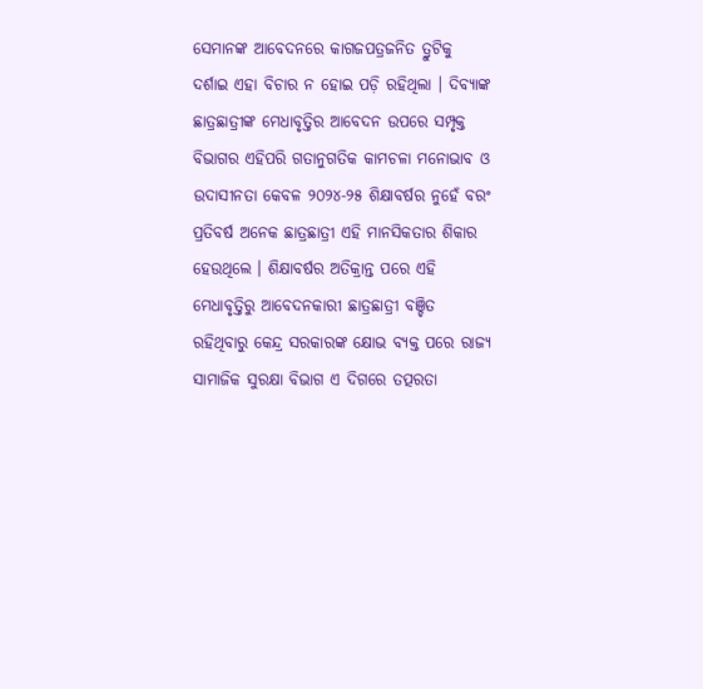ସେମାନଙ୍କ ଆବେଦନରେ କାଗଜପତ୍ରଜନିତ ତ୍ରୁଟିକୁ ଦର୍ଶାଇ ଏହା ବିଚାର ନ ହୋଇ ପଡ଼ି ରହିଥିଲା । ଦିବ୍ୟାଙ୍କ ଛାତ୍ରଛାତ୍ରୀଙ୍କ ମେଧାବୃତ୍ତିର ଆବେଦନ ଉପରେ ସମ୍ପୃକ୍ତ ବିଭାଗର ଏହିପରି ଗତାନୁଗତିକ କାମଚଳା ମନୋଭାବ ଓ ଉଦାସୀନତା କେବଳ ୨୦୨୪-୨୫ ଶିକ୍ଷାବର୍ଷର ନୁହେଁ ବରଂ ପ୍ରତିବର୍ଷ ଅନେକ ଛାତ୍ରଛାତ୍ରୀ ଏହି ମାନସିକତାର ଶିକାର ହେଉଥିଲେ । ଶିକ୍ଷାବର୍ଷର ଅତିକ୍ରାନ୍ତ ପରେ ଏହି ମେଧାବୃତ୍ତିରୁ ଆବେଦନକାରୀ ଛାତ୍ରଛାତ୍ରୀ ବଞ୍ଚିତ ରହିଥିବାରୁ କେନ୍ଦ୍ର ସରକାରଙ୍କ କ୍ଷୋଭ ବ୍ୟକ୍ତ ପରେ ରାଜ୍ୟ ସାମାଜିକ ସୁରକ୍ଷା ବିଭାଗ ଏ ଦିଗରେ ତତ୍ପରତା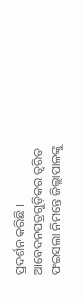ପ୍ରଦର୍ଶନ କରିଛି । ଆବେଦନପତ୍ରଗୁଡ଼ିକର ତ୍ୱରିତ ଫଇସଲା ନିମନ୍ତେ ଜିଲ୍ଲାପାଳଙ୍କୁ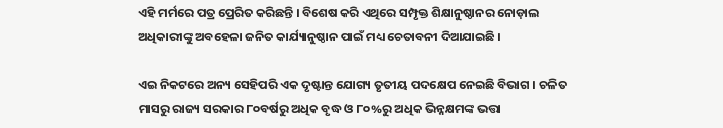ଏହି ମର୍ମରେ ପତ୍ର ପ୍ରେରିତ କରିଛନ୍ତି । ବିଶେଷ କରି ଏଥିରେ ସମ୍ପୃକ୍ତ ଶିକ୍ଷାନୁଷ୍ଠାନର ନୋଡ଼ାଲ ଅଧିକାରୀଙ୍କୁ ଅବହେଳା ଜନିତ କାର୍ଯ୍ୟାନୁଷ୍ଠାନ ପାଇଁ ମଧ୍ୟ ଚେତାବନୀ ଦିଆଯାଇଛି ।

ଏଇ ନିକଟରେ ଅନ୍ୟ ସେହିପରି ଏକ ଦୃଷ୍ଟାନ୍ତ ଯୋଗ୍ୟ ତୃତୀୟ ପଦକ୍ଷେପ ନେଇଛି ବିଭାଗ । ଚଳିତ ମାସରୁ ରାଜ୍ୟ ସରକାର ୮୦ବର୍ଷରୁ ଅଧିକ ବୃଦ୍ଧ ଓ ୮୦%ରୁ ଅଧିକ ଭିନ୍ନକ୍ଷମଙ୍କ ଭତ୍ତା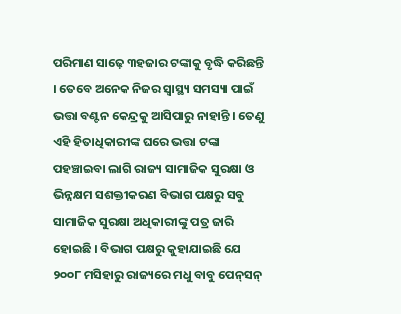ପରିମାଣ ସାଢ଼େ ୩ହଜାର ଟଙ୍କାକୁ ବୃଦ୍ଧି କରିଛନ୍ତି । ତେବେ ଅନେକ ନିଜର ସ୍ବାସ୍ଥ୍ୟ ସମସ୍ୟା ପାଇଁ ଭତ୍ତା ବଣ୍ଟନ କେନ୍ଦ୍ରକୁ ଆସିପାରୁ ନାହାନ୍ତି । ତେଣୁ ଏହି ହିତାଧିକାରୀଙ୍କ ଘରେ ଭତ୍ତା ଟଙ୍କା ପହଞ୍ଚାଇବା ଲାଗି ରାଜ୍ୟ ସାମାଜିକ ସୁରକ୍ଷା ଓ ଭିନ୍ନକ୍ଷମ ସଶକ୍ତୀକରଣ ବିଭାଗ ପକ୍ଷରୁ ସବୁ ସାମାଜିକ ସୁରକ୍ଷା ଅଧିକାରୀଙ୍କୁ ପତ୍ର ଜାରି ହୋଇଛି । ବିଭାଗ ପକ୍ଷରୁ କୁହାଯାଇଛି ଯେ ୨୦୦୮ ମସିହାରୁ ରାଜ୍ୟରେ ମଧୁ ବାବୁ ପେନ୍‌ସନ୍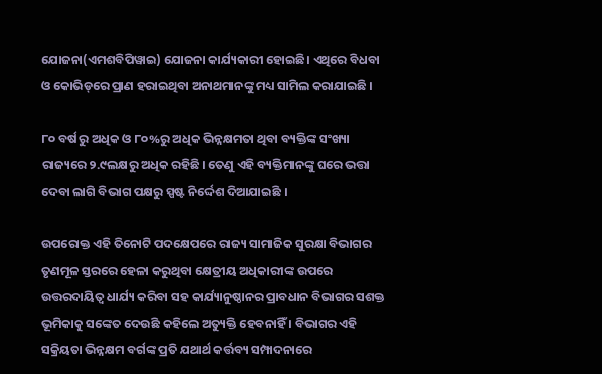ଯୋଜନା(ଏମଶବିପିୱାଇ) ଯୋଜନା କାର୍ଯ୍ୟକାରୀ ହୋଇଛି। ଏଥିରେ ବିଧବା ଓ କୋଭିଡ୍‌ରେ ପ୍ରାଣ ହରାଇଥିବା ଅନାଥମାନଙ୍କୁ ମଧ୍ୟ ସାମିଲ କରାଯାଇଛି ।

୮୦ ବର୍ଷ ରୁ ଅଧିକ ଓ ୮୦%ରୁ ଅଧିକ ଭିନ୍ନକ୍ଷମତା ଥିବା ବ୍ୟକ୍ତିଙ୍କ ସଂଖ୍ୟା ରାଜ୍ୟରେ ୨.୯ଲକ୍ଷରୁ ଅଧିକ ରହିଛି । ତେଣୁ ଏହି ବ୍ୟକ୍ତିମାନଙ୍କୁ ଘରେ ଭତ୍ତା ଦେବା ଲାଗି ବିଭାଗ ପକ୍ଷରୁ ସ୍ପଷ୍ଟ ନିର୍ଦ୍ଦେଶ ଦିଆଯାଇଛି ।

ଉପରୋକ୍ତ ଏହି ତିନୋଟି ପଦକ୍ଷେପରେ ରାଜ୍ୟ ସାମାଜିକ ସୁରକ୍ଷା ବିଭାଗର ତୃଣମୂଳ ସ୍ତରରେ ହେଳା କରୁଥିବା କ୍ଷେତ୍ରୀୟ ଅଧିକାରୀଙ୍କ ଉପରେ ଉତ୍ତରଦାୟିତ୍ୱ ଧାର୍ଯ୍ୟ କରିବା ସହ କାର୍ଯ୍ୟାନୁଷ୍ଠାନର ପ୍ରାବଧାନ ବିଭାଗର ସଶକ୍ତ ଭୂମିକାକୁ ସଙ୍କେତ ଦେଉଛି କହିଲେ ଅତ୍ୟୁକ୍ତି ହେବନାହିଁ । ବିଭାଗର ଏହି ସକ୍ରିୟତା ଭିନ୍ନକ୍ଷମ ବର୍ଗଙ୍କ ପ୍ରତି ଯଥାର୍ଥ କର୍ତ୍ତବ୍ୟ ସମ୍ପାଦନାରେ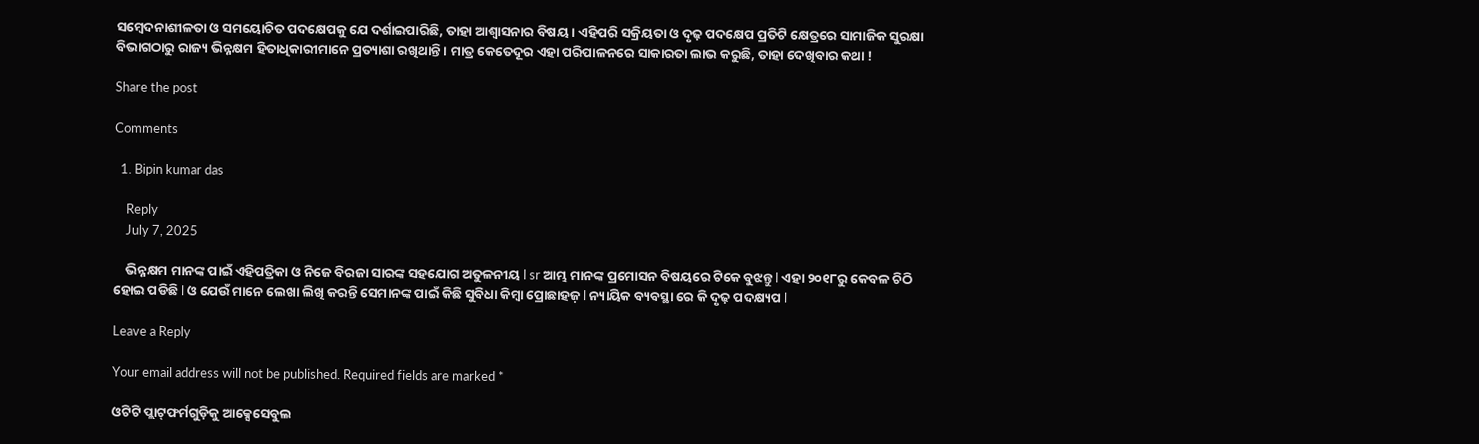ସମ୍ବେଦନାଶୀଳତା ଓ ସମୟୋଚିତ ପଦକ୍ଷେପକୁ ଯେ ଦର୍ଶାଇପାରିଛି, ତାହା ଆଶ୍ୱାସନାର ବିଷୟ । ଏହିପରି ସକ୍ରିୟତା ଓ ଦୃଢ଼ ପଦକ୍ଷେପ ପ୍ରତିଟି କ୍ଷେତ୍ରରେ ସାମାଜିକ ସୁରକ୍ଷା ବିଭାଗଠାରୁ ରାଜ୍ୟ ଭିନ୍ନକ୍ଷମ ହିତାଧିକାରୀମାନେ ପ୍ରତ୍ୟାଶା ରଖିଥାନ୍ତି । ମାତ୍ର କେତେଦୂର ଏହା ପରିପାଳନରେ ସାକାରତା ଲାଭ କରୁଛି, ତାହା ଦେଖିବାର କଥା !

Share the post

Comments

  1. Bipin kumar das

    Reply
    July 7, 2025

    ଭିନ୍ନକ୍ଷମ ମାନଙ୍କ ପାଇଁ ଏହିପତ୍ରିକା ଓ ନିଜେ ବିରଜା ସାରଙ୍କ ସହଯୋଗ ଅତୁଳନୀୟ l sr ଆମ୍ଭ ମାନଙ୍କ ପ୍ରମୋସନ ବିଷୟରେ ଟିକେ ବୁଝନ୍ତୁ l ଏହା ୨୦୧୮ରୁ କେବଳ ଚିଠି ହୋଇ ପଡିଛି l ଓ ଯେଉଁ ମାନେ ଲେଖା ଲିଖି କରନ୍ତି ସେମାନଙ୍କ ପାଇଁ କିଛି ସୁବିଧା କିମ୍ବା ପ୍ରୋଛାହଜ଼ l ନ୍ୟାୟିକ ବ୍ୟବସ୍ଥା ରେ କି ଦୃଢ଼ ପଦକ୍ଷ୍ୟପ l

Leave a Reply

Your email address will not be published. Required fields are marked *

ଓଟିଟି ପ୍ଲାଟ୍‌ଫର୍ମଗୁଡ଼ିକୁ ଆକ୍ସେସେବୁଲ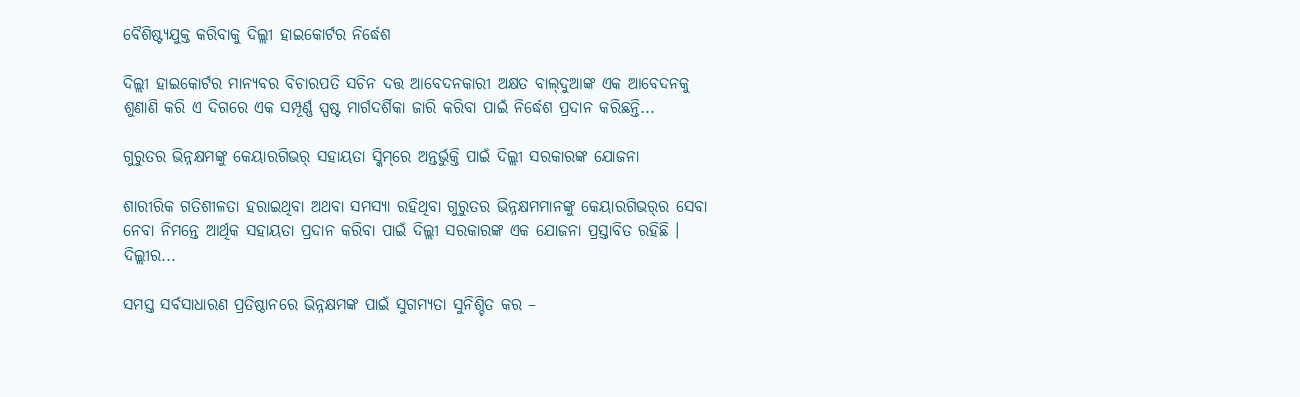ବୈଶିଷ୍ଟ୍ୟଯୁକ୍ତ କରିବାକୁ ଦିଲ୍ଲୀ ହାଇକୋର୍ଟର ନିର୍ଦ୍ଧେଶ

ଦିଲ୍ଲୀ ହାଇକୋର୍ଟର ମାନ୍ୟବର ବିଚାରପତି ସଚିନ ଦତ୍ତ ଆବେଦନକାରୀ ଅକ୍ଷତ ବାଲ୍‌ଦୁଆଙ୍କ ଏକ ଆବେଦନକୁ ଶୁଣାଣି କରି ଏ ଦିଗରେ ଏକ ସମ୍ପୂର୍ଣ୍ଣ ସ୍ପଷ୍ଟ ମାର୍ଗଦର୍ଶିକା ଜାରି କରିବା ପାଇଁ ନିର୍ଦ୍ଧେଶ ପ୍ରଦାନ କରିଛନ୍ତି...

ଗୁରୁତର ଭିନ୍ନକ୍ଷମଙ୍କୁ କେୟାରଗିଭର୍ ସହାୟତା ସ୍କିମ୍‌ରେ ଅନ୍ତର୍ଭୁକ୍ତି ପାଇଁ ଦିଲ୍ଲୀ ସରକାରଙ୍କ ଯୋଜନା

ଶାରୀରିକ ଗତିଶୀଳତା ହରାଇଥିବା ଅଥବା ସମସ୍ୟା ରହିଥିବା ଗୁରୁତର ଭିନ୍ନକ୍ଷମମାନଙ୍କୁ କେୟାରଗିଭର୍‌ର ସେବା ନେବା ନିମନ୍ତେ ଆର୍ଥିକ ସହାୟତା ପ୍ରଦାନ କରିବା ପାଇଁ ଦିଲ୍ଲୀ ସରକାରଙ୍କ ଏକ ଯୋଜନା ପ୍ରସ୍ତାବିତ ରହିଛି । ଦିଲ୍ଲୀର...

ସମସ୍ତ ସର୍ବସାଧାରଣ ପ୍ରତିଷ୍ଠାନରେ ଭିନ୍ନକ୍ଷମଙ୍କ ପାଇଁ ସୁଗମ୍ୟତା ସୁନିଶ୍ଚିତ କର –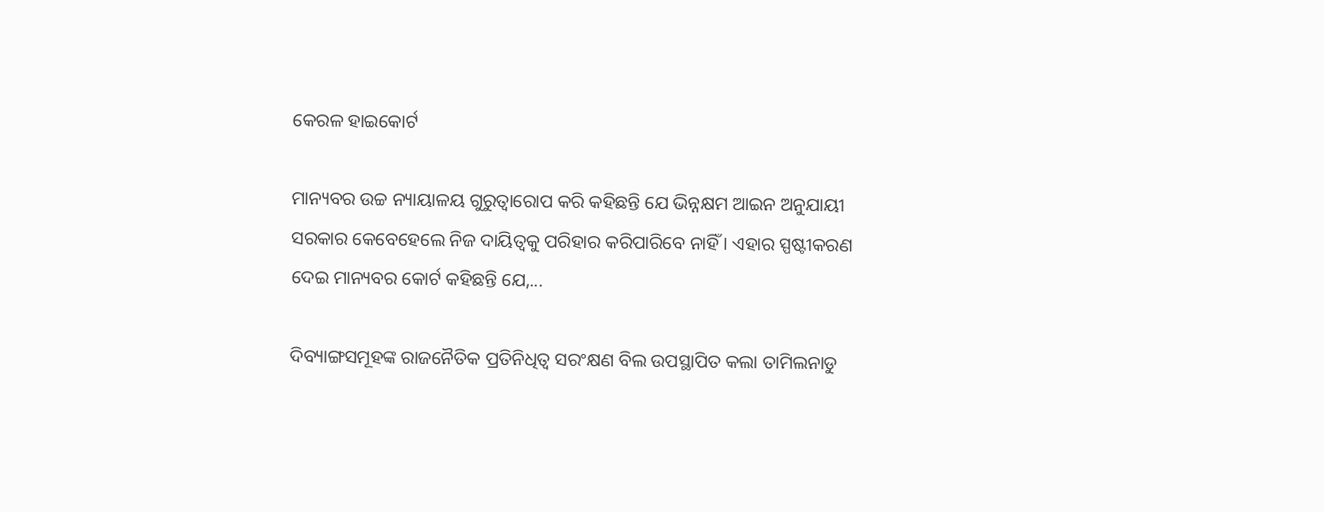କେରଳ ହାଇକୋର୍ଟ

ମାନ୍ୟବର ଉଚ୍ଚ ନ୍ୟାୟାଳୟ ଗୁରୁତ୍ୱାରୋପ କରି କହିଛନ୍ତି ଯେ ଭିନ୍ନକ୍ଷମ ଆଇନ ଅନୁଯାୟୀ ସରକାର କେବେହେଲେ ନିଜ ଦାୟିତ୍ୱକୁ ପରିହାର କରିପାରିବେ ନାହିଁ । ଏହାର ସ୍ପଷ୍ଟୀକରଣ ଦେଇ ମାନ୍ୟବର କୋର୍ଟ କହିଛନ୍ତି ଯେ,...

ଦିବ୍ୟାଙ୍ଗସମୂହଙ୍କ ରାଜନୈତିକ ପ୍ରତିନିଧିତ୍ଵ ସରଂକ୍ଷଣ ବିଲ ଉପସ୍ଥାପିତ କଲା ତାମିଲନାଡୁ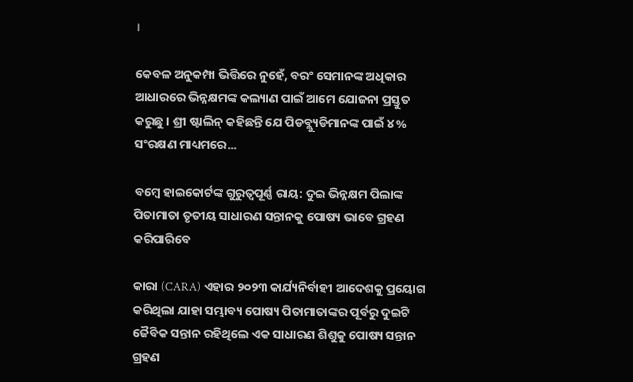।

କେବଳ ଅନୁକମ୍ପା ଭିତ୍ତିରେ ନୁହେଁ, ବରଂ ସେମାନଙ୍କ ଅଧିକାର ଆଧାରରେ ଭିନ୍ନକ୍ଷମଙ୍କ କଲ୍ୟାଣ ପାଇଁ ଆମେ ଯୋଜନା ପ୍ରସ୍ତୁତ କରୁଛୁ । ଶ୍ରୀ ଷ୍ଟାଲିନ୍ କହିଛନ୍ତି ଯେ ପିଡବ୍ଲ୍ୟୁଡିମାନଙ୍କ ପାଇଁ ୪% ସଂରକ୍ଷଣ ମାଧ୍ୟମରେ...

ବମ୍ବେ ହାଇକୋର୍ଟଙ୍କ ଗୁରୁତ୍ୱପୂର୍ଣ୍ଣ ରାୟ: ଦୁଇ ଭିନ୍ନକ୍ଷମ ପିଲାଙ୍କ ପିତାମାତା ତୃତୀୟ ସାଧାରଣ ସନ୍ତାନକୁ ପୋଷ୍ୟ ଭାବେ ଗ୍ରହଣ କରିପାରିବେ

କାରା (CARA) ଏହାର ୨୦୨୩ କାର୍ଯ୍ୟନିର୍ବାହୀ ଆଦେଶକୁ ପ୍ରୟୋଗ କରିଥିଲା ଯାହା ସମ୍ଭାବ୍ୟ ପୋଷ୍ୟ ପିତାମାତାଙ୍କର ପୂର୍ବରୁ ଦୁଇଟି ଜୈବିକ ସନ୍ତାନ ରହିଥିଲେ ଏକ ସାଧାରଣ ଶିଶୁକୁ ପୋଷ୍ୟ ସନ୍ତାନ ଗ୍ରହଣ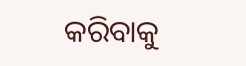କରିବାକୁ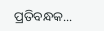ପ୍ରତିବନ୍ଧକ...